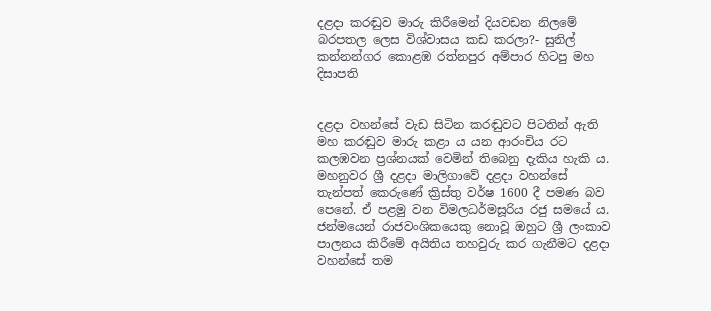දළදා කරඬුව මාරු කිරීමෙන් දියවඩන නිලමේ බරපතල ලෙස විශ්වාසය කඩ කරලා?- සුනිල් කන්නන්ගර කොළඹ රත්නපුර අම්පාර හිටපු මහ දිසාපති


දළදා වහන්සේ වැඩ සිටින කරඬුවට පිටතින් ඇති මහ කරඬුව මාරු කළා ය යන ආරංචිය රට කලඹවන ප්‍රශ්නයක් වෙමින් තිබෙනු දැකිය හැකි ය. මහනුවර ශ්‍රී දළදා මාලිගාවේ දළදා වහන්සේ තැන්පත් කෙරුණේ ක්‍රිස්තු වර්ෂ 1600 දී පමණ බව පෙනේ. ඒ පළමු වන විමලධර්මසූරිය රජු සමයේ ය. ජන්මයෙන් රාජවංශිකයෙකු නොවූ ඔහුට ශ්‍රී ලංකාව පාලනය කිරීමේ අයිතිය තහවුරු කර ගැනීමට දළදා වහන්සේ තම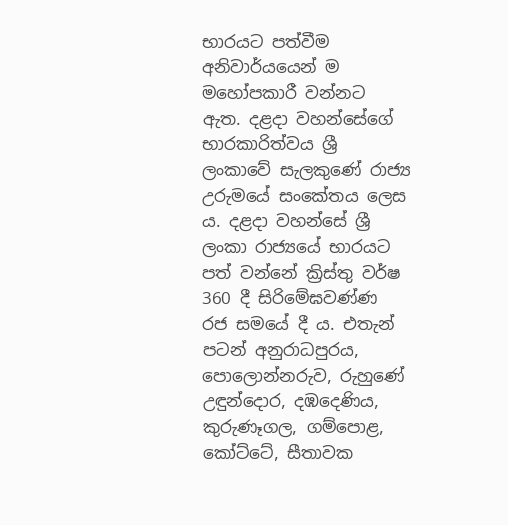භාරයට පත්වීම අනිවාර්යයෙන් ම මහෝපකාරී වන්නට ඇත. දළදා වහන්සේගේ භාරකාරිත්වය ශ්‍රී ලංකාවේ සැලකුණේ රාජ්‍ය උරුමයේ සංකේතය ලෙස ය. දළදා වහන්සේ ශ්‍රී ලංකා රාජ්‍යයේ භාරයට පත් වන්නේ ක්‍රිස්තු වර්ෂ 360 දී සිරිමේඝවණ්ණ රජ සමයේ දී ය. එතැන් පටන් අනුරාධපුරය, පොලොන්නරුව, රුහුණේ උඳුන්දොර, දඹදෙණිය, කුරුණෑගල, ගම්පොළ, කෝට්ටේ, සීතාවක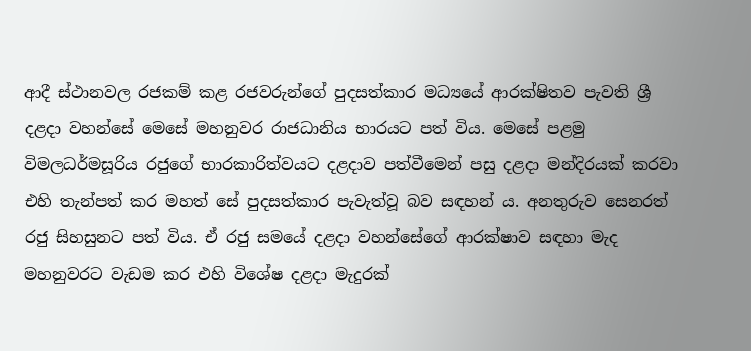ආදී ස්ථානවල රජකම් කළ රජවරුන්ගේ පුදසත්කාර මධ්‍යයේ ආරක්ෂිතව පැවති ශ්‍රී දළදා වහන්සේ මෙසේ මහනුවර රාජධානිය භාරයට පත් විය. මෙසේ පළමු විමලධර්මසූරිය රජුගේ භාරකාරිත්වයට දළදාව පත්වීමෙන් පසු දළදා මන්දිරයක් කරවා එහි තැන්පත් කර මහත් සේ පුදසත්කාර පැවැත්වූ බව සඳහන් ය. අනතුරුව සෙනරත් රජු සිහසුනට පත් විය. ඒ රජු සමයේ දළදා වහන්සේගේ ආරක්ෂාව සඳහා මැද මහනුවරට වැඩම කර එහි විශේෂ දළදා මැදුරක්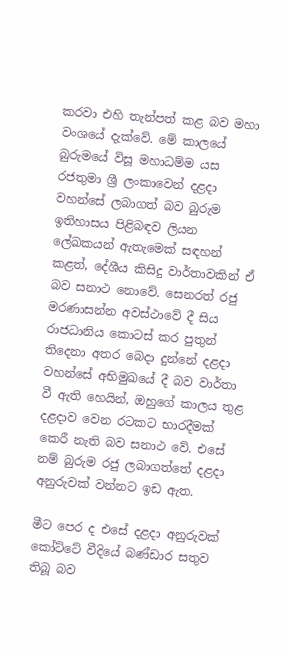කරවා එහි තැන්පත් කළ බව මහා වංශයේ දැක්වේ. මේ කාලයේ බුරුමයේ විසූ මහාධම්ම යස රජතුමා ශ්‍රී ලංකාවෙන් දළදා වහන්සේ ලබාගත් බව බුරුම ඉතිහාසය පිළිබඳව ලියන ලේඛකයන් ඇතැමෙක් සඳහන් කළත්, දේශීය කිසිදු වාර්තාවකින් ඒ බව සනාථ නොවේ. සෙනරත් රජු මරණාසන්න අවස්ථාවේ දී සිය රාජධානිය කොටස් කර පුතුන් තිදෙනා අතර බෙදා දුන්නේ දළදා වහන්සේ අභිමුඛයේ දී බව වාර්තා වී ඇති හෙයින්, ඔහුගේ කාලය තුළ දළදාව වෙන රටකට භාරදීමක් කෙරී නැති බව සනාථ වේ. එසේ නම් බුරුම රජු ලබාගත්තේ දළදා අනුරුවක් වන්නට ඉඩ ඇත.

මීට පෙර ද එසේ දළදා අනුරුවක් කෝට්ටේ වීදියේ බණ්ඩාර සතුව තිබූ බව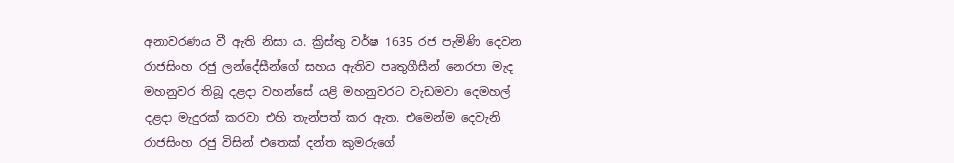අනාවරණය වී ඇති නිසා ය. ක්‍රිස්තු වර්ෂ 1635 රජ පැමිණි දෙවන රාජසිංහ රජු ලන්දේසීන්ගේ සහය ඇතිව පෘතුගීසීන් නෙරපා මැද මහනුවර තිබූ දළදා වහන්සේ යළි මහනුවරට වැඩමවා දෙමහල් දළදා මැදුරක් කරවා එහි තැන්පත් කර ඇත. එමෙන්ම දෙවැනි රාජසිංහ රජු විසින් එතෙක් දන්ත කුමරුගේ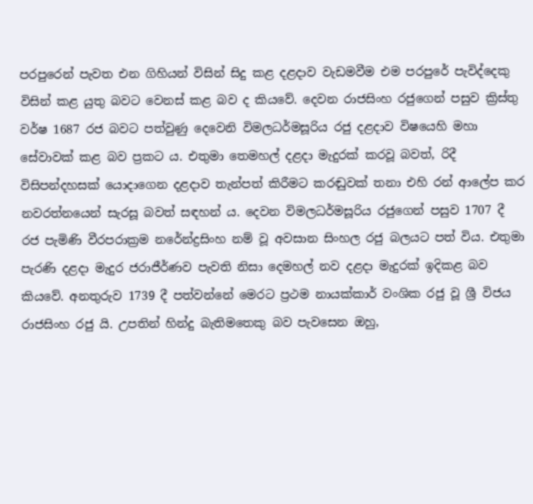පරපුරෙන් පැවත එන ගිහියන් විසින් සිදු කළ දළදාව වැඩමවීම එම පරපුරේ පැවිද්දෙකු විසින් කළ යුතු බවට වෙනස් කළ බව ද කියවේ. දෙවන රාජසිංහ රජුගෙන් පසුව ක්‍රිස්තු වර්ෂ 1687 රජ බවට පත්වුණු දෙවෙනි විමලධර්මසූරිය රජු දළදාව විෂයෙහි මහා සේවාවක් කළ බව ප්‍රකට ය. එතුමා තෙමහල් දළදා මැදුරක් කරවූ බවත්, රිදී විසිපන්දහසක් යොදාගෙන දළදාව තැන්පත් කිරීමට කරඬුවක් තනා එහි රන් ආලේප කර නවරත්නයෙන් සැරසූ බවත් සඳහන් ය. දෙවන විමලධර්මසූරිය රජුගෙන් පසුව 1707 දී රජ පැමිණි වීරපරාක්‍රම නරේන්ද්‍රසිංහ නම් වූ අවසාන සිංහල රජු බලයට පත් විය. එතුමා පැරණි දළදා මැදුර ජරාජීර්ණව පැවති නිසා දෙමහල් නව දළදා මැදුරක් ඉදිකළ බව කියවේ. අනතුරුව 1739 දී පත්වන්නේ මෙරට ප්‍රථම නායක්කාර් වංශික රජු වූ ශ්‍රී විජය රාජසිංහ රජු යි. උපතින් හින්දු බැතිමතෙකු බව පැවසෙන ඔහු,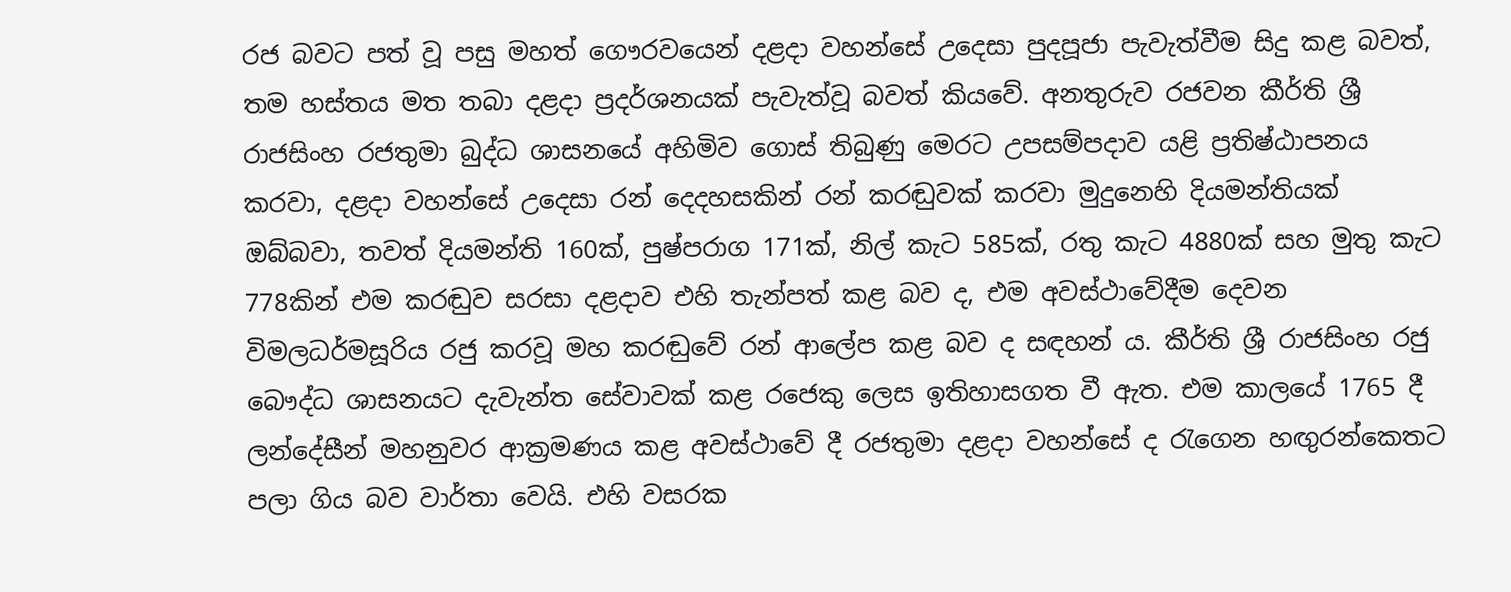රජ බවට පත් වූ පසු මහත් ගෞරවයෙන් දළදා වහන්සේ උදෙසා පුදපූජා පැවැත්වීම සිදු කළ බවත්, තම හස්තය මත තබා දළදා ප්‍රදර්ශනයක් පැවැත්වූ බවත් කියවේ. අනතුරුව රජවන කීර්ති ශ්‍රී රාජසිංහ රජතුමා බුද්ධ ශාසනයේ අහිමිව ගොස් තිබුණු මෙරට උපසම්පදාව යළි ප්‍රතිෂ්ඨාපනය කරවා, දළදා වහන්සේ උදෙසා රන් දෙදහසකින් රන් කරඬුවක් කරවා මුදුනෙහි දියමන්තියක් ඔබ්බවා, තවත් දියමන්ති 160ක්, පුෂ්පරාග 171ක්, නිල් කැට 585ක්, රතු කැට 4880ක් සහ මුතු කැට 778කින් එම කරඬුව සරසා දළදාව එහි තැන්පත් කළ බව ද, එම අවස්ථාවේදීම දෙවන විමලධර්මසූරිය රජු කරවූ මහ කරඬුවේ රන් ආලේප කළ බව ද සඳහන් ය. කීර්ති ශ්‍රී රාජසිංහ රජු බෞද්ධ ශාසනයට දැවැන්ත සේවාවක් කළ රජෙකු ලෙස ඉතිහාසගත වී ඇත. එම කාලයේ 1765 දී ලන්දේසීන් මහනුවර ආක්‍රමණය කළ අවස්ථාවේ දී රජතුමා දළදා වහන්සේ ද රැගෙන හඟුරන්කෙතට පලා ගිය බව වාර්තා වෙයි. එහි වසරක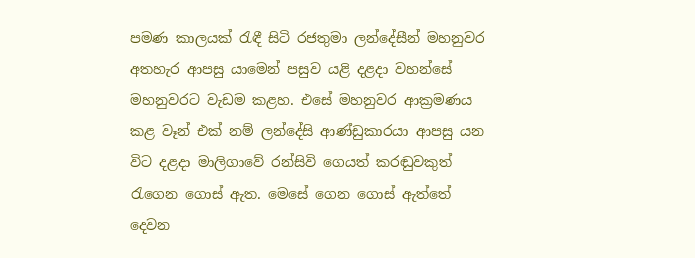පමණ කාලයක් රැඳී සිටි රජතුමා ලන්දේසීන් මහනුවර අතහැර ආපසු යාමෙන් පසුව යළි දළදා වහන්සේ මහනුවරට වැඩම කළහ. එසේ මහනුවර ආක්‍රමණය කළ වෑන් එක් නම් ලන්දේසි ආණ්ඩුකාරයා ආපසු යන විට දළදා මාලිගාවේ රන්සිවි ගෙයත් කරඬුවකුත් රැගෙන ගොස් ඇත. මෙසේ ගෙන ගොස් ඇත්තේ දෙවන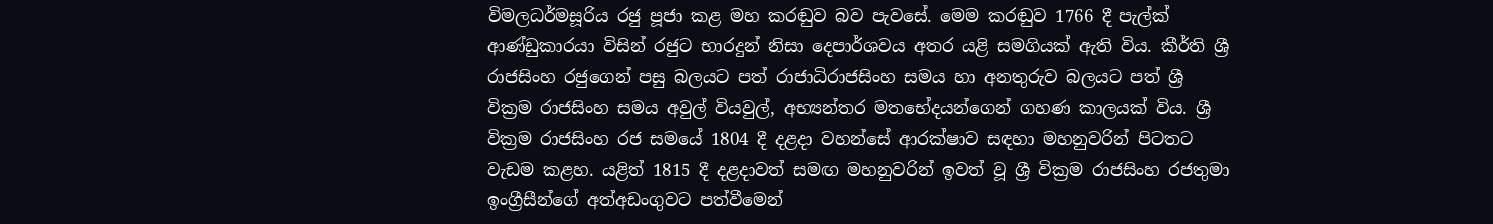විමලධර්මසූරිය රජු පූජා කළ මහ කරඬුව බව පැවසේ. මෙම කරඬුව 1766 දී පැල්ක් ආණ්ඩුකාරයා විසින් රජුට භාරදුන් නිසා දෙපාර්ශවය අතර යළි සමගියක් ඇති විය. කීර්ති ශ්‍රී රාජසිංහ රජුගෙන් පසු බලයට පත් රාජාධිරාජසිංහ සමය හා අනතුරුව බලයට පත් ශ්‍රී වික්‍රම රාජසිංහ සමය අවුල් වියවුල්, අභ්‍යන්තර මතභේදයන්ගෙන් ගහණ කාලයක් විය. ශ්‍රී වික්‍රම රාජසිංහ රජ සමයේ 1804 දී දළදා වහන්සේ ආරක්ෂාව සඳහා මහනුවරින් පිටතට වැඩම කළහ. යළිත් 1815 දී දළදාවත් සමඟ මහනුවරින් ඉවත් වූ ශ්‍රී වික්‍රම රාජසිංහ රජතුමා ඉංග්‍රීසීන්ගේ අත්අඩංගුවට පත්වීමෙන්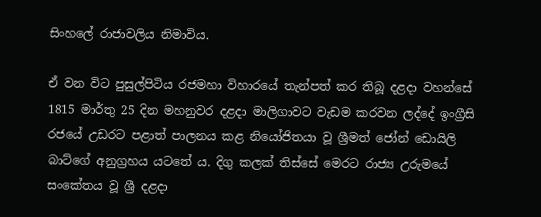සිංහලේ රාජාවලිය නිමාවිය.

ඒ වන විට පුසුල්පිටිය රජමහා විහාරයේ තැන්පත් කර තිබූ දළදා වහන්සේ 1815 මාර්තු 25 දින මහනුවර දළදා මාලිගාවට වැඩම කරවන ලද්දේ ඉංග්‍රීසි රජයේ උඩරට පළාත් පාලනය කළ නියෝජිතයා වූ ශ්‍රීමත් ජෝන් ඩොයිලි බාට්ගේ අනුග්‍රහය යටතේ ය. දිගු කලක් තිස්සේ මෙරට රාජ්‍ය උරුමයේ සංකේතය වූ ශ්‍රී දළදා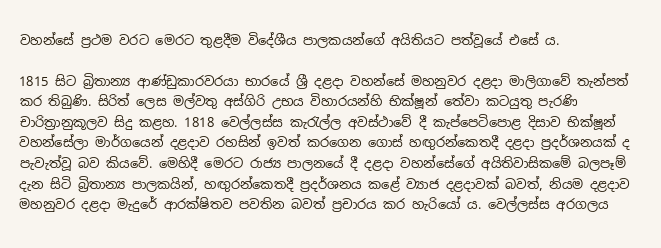වහන්සේ ප්‍රථම වරට මෙරට තුළදීම විදේශීය පාලකයන්ගේ අයිතියට පත්වූයේ එසේ ය.

1815 සිට බ්‍රිතාන්‍ය ආණ්ඩුකාරවරයා භාරයේ ශ්‍රී දළදා වහන්සේ මහනුවර දළදා මාලිගාවේ තැන්පත් කර තිබුණි. සිරිත් ලෙස මල්වතු අස්ගිරි උභය විහාරයන්හි භික්ෂූන් තේවා කටයුතු පැරණි චාරිත්‍රානුකූලව සිදු කළහ. 1818 වෙල්ලස්ස කැරැල්ල අවස්ථාවේ දී කැප්පෙටිපොළ දිසාව භික්ෂූන් වහන්සේලා මාර්ගයෙන් දළදාව රහසින් ඉවත් කරගෙන ගොස් හඟුරන්කෙතදී දළදා ප්‍රදර්ශනයක් ද පැවැත්වූ බව කියවේ. මෙහිදී මෙරට රාජ්‍ය පාලනයේ දී දළදා වහන්සේගේ අයිතිවාසිකමේ බලපෑම් දැන සිටි බ්‍රිතාන්‍ය පාලකයින්, හඟුරන්කෙතදී ප්‍රදර්ශනය කළේ ව්‍යාජ දළදාවක් බවත්, නියම දළදාව මහනුවර දළදා මැදුරේ ආරක්ෂිතව පවතින බවත් ප්‍රචාරය කර හැරියෝ ය. වෙල්ලස්ස අරගලය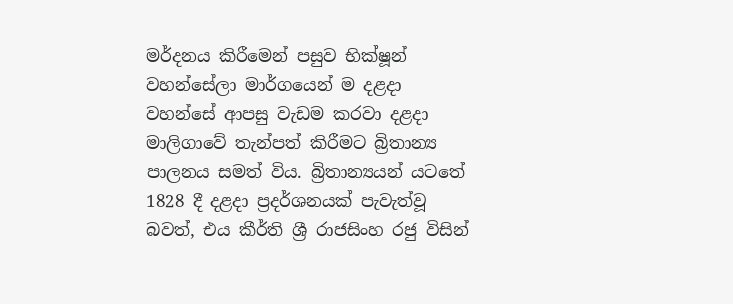මර්දනය කිරීමෙන් පසුව භික්ෂූන් වහන්සේලා මාර්ගයෙන් ම දළදා වහන්සේ ආපසු වැඩම කරවා දළදා මාලිගාවේ තැන්පත් කිරීමට බ්‍රිතාන්‍ය පාලනය සමත් විය. බ්‍රිතාන්‍යයන් යටතේ 1828 දී දළදා ප්‍රදර්ශනයක් පැවැත්වූ බවත්, එය කීර්ති ශ්‍රී රාජසිංහ රජු විසින්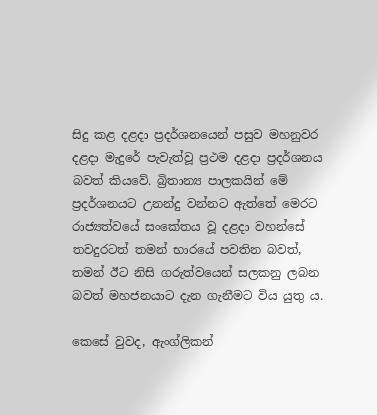සිදු කළ දළදා ප්‍රදර්ශනයෙන් පසුව මහනුවර දළදා මැදුරේ පැවැත්වූ ප්‍රථම දළදා ප්‍රදර්ශනය බවත් කියවේ. බ්‍රිතාන්‍ය පාලකයින් මේ ප්‍රදර්ශනයට උනන්දු වන්නට ඇත්තේ මෙරට රාජ්‍යත්වයේ සංකේතය වූ දළදා වහන්සේ තවදුරටත් තමන් භාරයේ පවතින බවත්, තමන් ඊට නිසි ගරුත්වයෙන් සලකනු ලබන බවත් මහජනයාට දැන ගැනීමට විය යුතු ය.

කෙසේ වුවද, ඇංග්ලිකන්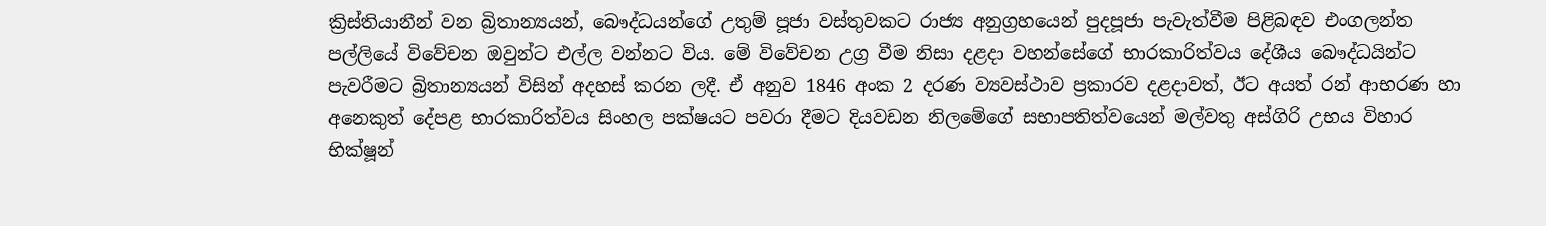ක්‍රිස්තියානීන් වන බ්‍රිතාන්‍යයන්, බෞද්ධයන්ගේ උතුම් පූජා වස්තුවකට රාජ්‍ය අනුග්‍රහයෙන් පුදපූජා පැවැත්වීම පිළිබඳව එංගලන්ත පල්ලියේ විවේචන ඔවුන්ට එල්ල වන්නට විය. මේ විවේචන උග්‍ර වීම නිසා දළදා වහන්සේගේ භාරකාරිත්වය දේශීය බෞද්ධයින්ට පැවරීමට බ්‍රිතාන්‍යයන් විසින් අදහස් කරන ලදී. ඒ අනුව 1846 අංක 2 දරණ ව්‍යවස්ථාව ප්‍රකාරව දළදාවත්, ඊට අයත් රන් ආභරණ හා අනෙකුත් දේපළ භාරකාරිත්වය සිංහල පක්ෂයට පවරා දීමට දියවඩන නිලමේගේ සභාපතිත්වයෙන් මල්වතු අස්ගිරි උභය විහාර භික්ෂූන්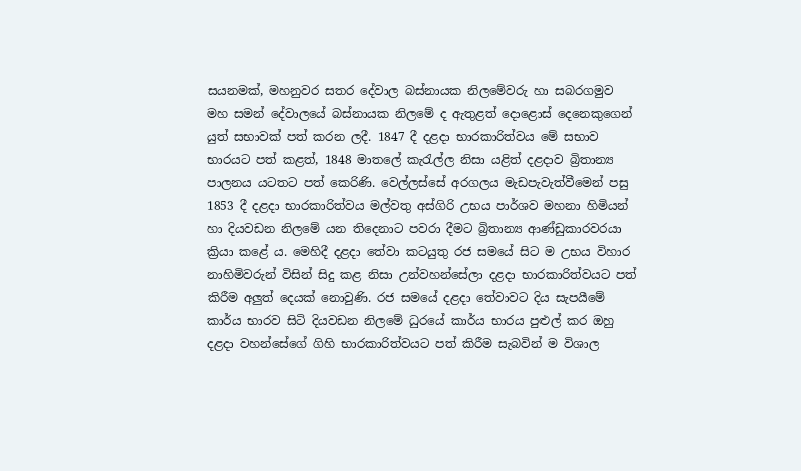සයනමක්, මහනුවර සතර දේවාල බස්නායක නිලමේවරු හා සබරගමුව මහ සමන් දේවාලයේ බස්නායක නිලමේ ද ඇතුළත් දොළොස් දෙනෙකුගෙන් යුත් සභාවක් පත් කරන ලදී. 1847 දී දළදා භාරකාරිත්වය මේ සභාව භාරයට පත් කළත්, 1848 මාතලේ කැරැල්ල නිසා යළිත් දළදාව බ්‍රිතාන්‍ය පාලනය යටතට පත් කෙරිණි. වෙල්ලස්සේ අරගලය මැඩපැවැත්වීමෙන් පසු 1853 දී දළදා භාරකාරිත්වය මල්වතු අස්ගිරි උභය පාර්ශව මහනා හිමියන් හා දියවඩන නිලමේ යන තිදෙනාට පවරා දීමට බ්‍රිතාන්‍ය ආණ්ඩුකාරවරයා ක්‍රියා කළේ ය. මෙහිදී දළදා තේවා කටයුතු රජ සමයේ සිට ම උභය විහාර නාහිමිවරුන් විසින් සිදු කළ නිසා උන්වහන්සේලා දළදා භාරකාරිත්වයට පත් කිරීම අලුත් දෙයක් නොවුණි. රජ සමයේ දළදා තේවාවට දිය සැපයීමේ කාර්ය භාරව සිටි දියවඩන නිලමේ ධුරයේ කාර්ය භාරය පුළුල් කර ඔහු දළදා වහන්සේගේ ගිහි භාරකාරිත්වයට පත් කිරීම සැබවින් ම විශාල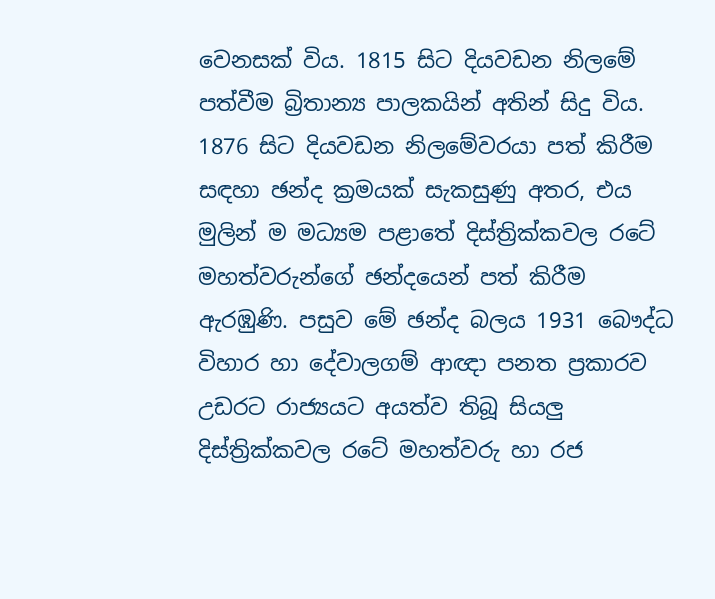වෙනසක් විය. 1815 සිට දියවඩන නිලමේ පත්වීම බ්‍රිතාන්‍ය පාලකයින් අතින් සිදු විය. 1876 සිට දියවඩන නිලමේවරයා පත් කිරීම සඳහා ඡන්ද ක්‍රමයක් සැකසුණු අතර, එය මුලින් ම මධ්‍යම පළාතේ දිස්ත්‍රික්කවල රටේ මහත්වරුන්ගේ ඡන්දයෙන් පත් කිරීම ඇරඹුණි. පසුව මේ ඡන්ද බලය 1931 බෞද්ධ විහාර හා දේවාලගම් ආඥා පනත ප්‍රකාරව උඩරට රාජ්‍යයට අයත්ව තිබූ සියලු දිස්ත්‍රික්කවල රටේ මහත්වරු හා රජ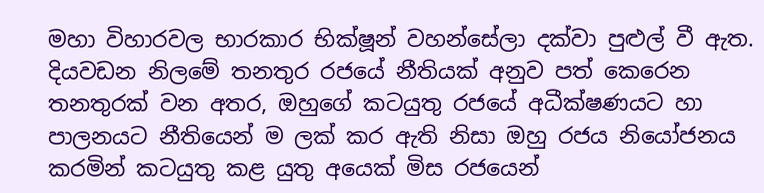මහා විහාරවල භාරකාර භික්ෂූන් වහන්සේලා දක්වා පුළුල් වී ඇත. දියවඩන නිලමේ තනතුර රජයේ නීතියක් අනුව පත් කෙරෙන තනතුරක් වන අතර, ඔහුගේ කටයුතු රජයේ අධීක්ෂණයට හා පාලනයට නීතියෙන් ම ලක් කර ඇති නිසා ඔහු රජය නියෝජනය කරමින් කටයුතු කළ යුතු අයෙක් මිස රජයෙන්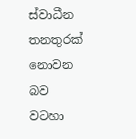ස්වාධීන තනතුරක් නොවන බව වටහා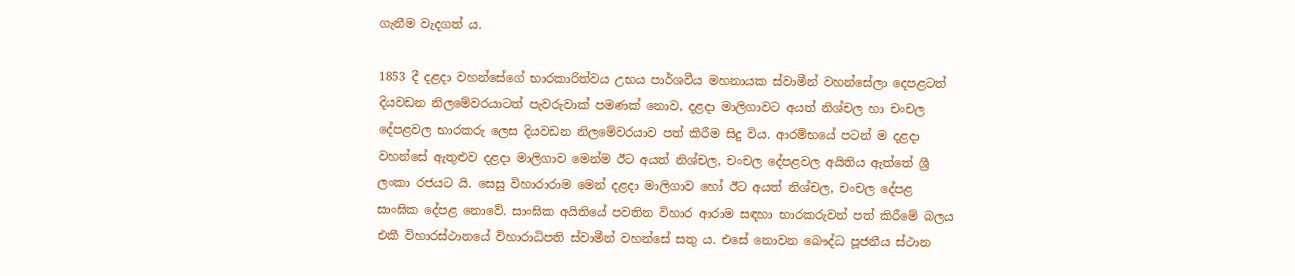ගැනීම වැදගත් ය.

1853 දී දළදා වහන්සේගේ භාරකාරිත්වය උභය පාර්ශවීය මහනායක ස්වාමීන් වහන්සේලා දෙපළටත් දියවඩන නිලමේවරයාටත් පැවරුවාක් පමණක් නොව, දළදා මාලිගාවට අයත් නිශ්චල හා චංචල දේපළවල භාරකරු ලෙස දියවඩන නිලමේවරයාව පත් කිරීම සිදු විය. ආරම්භයේ පටන් ම දළදා වහන්සේ ඇතුළුව දළදා මාලිගාව මෙන්ම ඊට අයත් නිශ්චල, චංචල දේපළවල අයිතිය ඇත්තේ ශ්‍රී ලංකා රජයට යි. සෙසු විහාරාරාම මෙන් දළදා මාලිගාව හෝ ඊට අයත් නිශ්චල, චංචල දේපළ සාංඝික දේපළ නොවේ. සාංඝික අයිතියේ පවතින විහාර ආරාම සඳහා භාරකරුවන් පත් කිරීමේ බලය එකී විහාරස්ථානයේ විහාරාධිපති ස්වාමීන් වහන්සේ සතු ය. එසේ නොවන බෞද්ධ පූජනීය ස්ථාන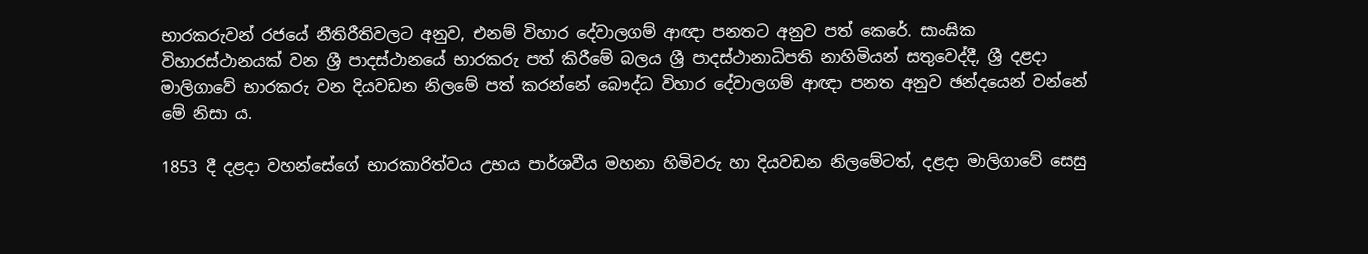භාරකරුවන් රජයේ නීතිරීතිවලට අනුව, එනම් විහාර දේවාලගම් ආඥා පනතට අනුව පත් කෙරේ. සාංඝික විහාරස්ථානයක් වන ශ්‍රී පාදස්ථානයේ භාරකරු පත් කිරීමේ බලය ශ්‍රී පාදස්ථානාධිපති නාහිමියන් සතුවෙද්දී, ශ්‍රී දළදා මාලිගාවේ භාරකරු වන දියවඩන නිලමේ පත් කරන්නේ බෞද්ධ විහාර දේවාලගම් ආඥා පනත අනුව ඡන්දයෙන් වන්නේ මේ නිසා ය.

1853 දී දළදා වහන්සේගේ භාරකාරිත්වය උභය පාර්ශවීය මහනා හිමිවරු හා දියවඩන නිලමේටත්, දළදා මාලිගාවේ සෙසු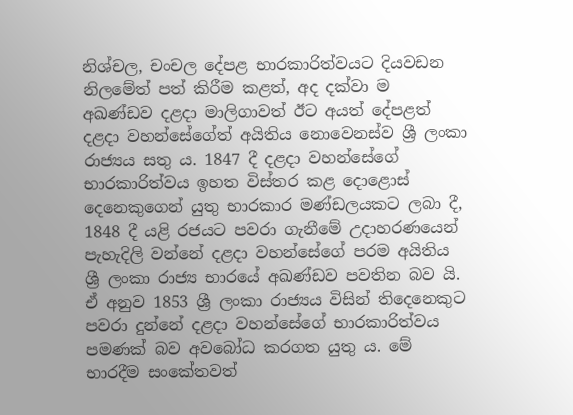නිශ්චල, චංචල දේපළ භාරකාරිත්වයට දියවඩන නිලමේත් පත් කිරීම කළත්, අද දක්වා ම අඛණ්ඩව දළදා මාලිගාවත් ඊට අයත් දේපළත් දළදා වහන්සේගේත් අයිතිය නොවෙනස්ව ශ්‍රී ලංකා රාජ්‍යය සතු ය. 1847 දී දළදා වහන්සේගේ භාරකාරිත්වය ඉහත විස්තර කළ දොළොස් දෙනෙකුගෙන් යුතු භාරකාර මණ්ඩලයකට ලබා දී, 1848 දී යළි රජයට පවරා ගැනීමේ උදාහරණයෙන් පැහැදිලි වන්නේ දළදා වහන්සේගේ පරම අයිතිය ශ්‍රී ලංකා රාජ්‍ය භාරයේ අඛණ්ඩව පවතින බව යි. ඒ අනුව 1853 ශ්‍රී ලංකා රාජ්‍යය විසින් තිදෙනෙකුට පවරා දුන්නේ දළදා වහන්සේගේ භාරකාරිත්වය පමණක් බව අවබෝධ කරගත යුතු ය. මේ භාරදීම සංකේතවත්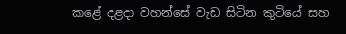කළේ දළදා වහන්සේ වැඩ සිටින කුටියේ සහ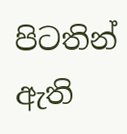පිටතින් ඇති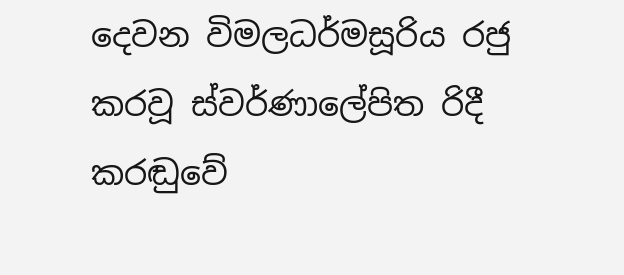දෙවන විමලධර්මසූරිය රජු කරවූ ස්වර්ණාලේපිත රිදී කරඬුවේ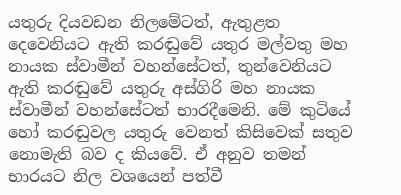යතුරු දියවඩන නිලමේටත්, ඇතුළත දෙවෙනියට ඇති කරඬුවේ යතුර මල්වතු මහ නායක ස්වාමීන් වහන්සේටත්, තුන්වෙනියට ඇති කරඬුවේ යතුරු අස්ගිරි මහ නායක ස්වාමීන් වහන්සේටත් භාරදීමෙනි. මේ කුටියේ හෝ කරඬුවල යතුරු වෙනත් කිසිවෙක් සතුව නොමැති බව ද කියවේ. ඒ අනුව තමන් භාරයට නිල වශයෙන් පත්වී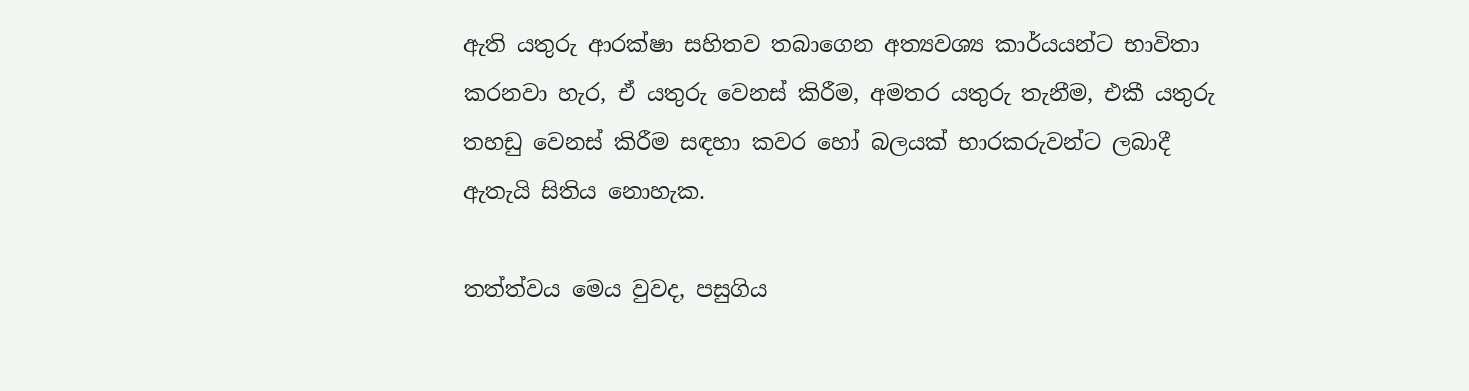ඇති යතුරු ආරක්ෂා සහිතව තබාගෙන අත්‍යවශ්‍ය කාර්යයන්ට භාවිතා කරනවා හැර, ඒ යතුරු වෙනස් කිරීම, අමතර යතුරු තැනීම, එකී යතුරු තහඩු වෙනස් කිරීම සඳහා කවර හෝ බලයක් භාරකරුවන්ට ලබාදී ඇතැයි සිතිය නොහැක.

තත්ත්වය මෙය වුවද, පසුගිය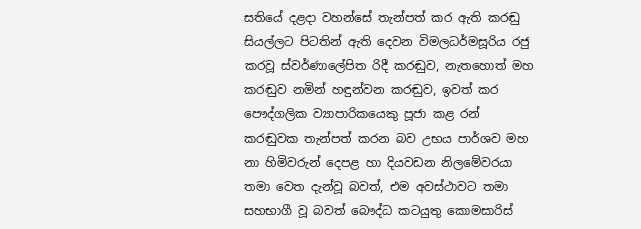සතියේ දළදා වහන්සේ තැන්පත් කර ඇති කරඬු සියල්ලට පිටතින් ඇති දෙවන විමලධර්මසූරිය රජු කරවූ ස්වර්ණාලේපිත රිදී කරඬුව, නැතහොත් මහ කරඬුව නමින් හඳුන්වන කරඬුව, ඉවත් කර පෞද්ගලික ව්‍යාපාරිකයෙකු පූජා කළ රන් කරඬුවක තැන්පත් කරන බව උභය පාර්ශව මහ නා හිමිවරුන් දෙපළ හා දියවඩන නිලමේවරයා තමා වෙත දැන්වූ බවත්, එම අවස්ථාවට තමා සහභාගී වූ බවත් බෞද්ධ කටයුතු කොමසාරිස්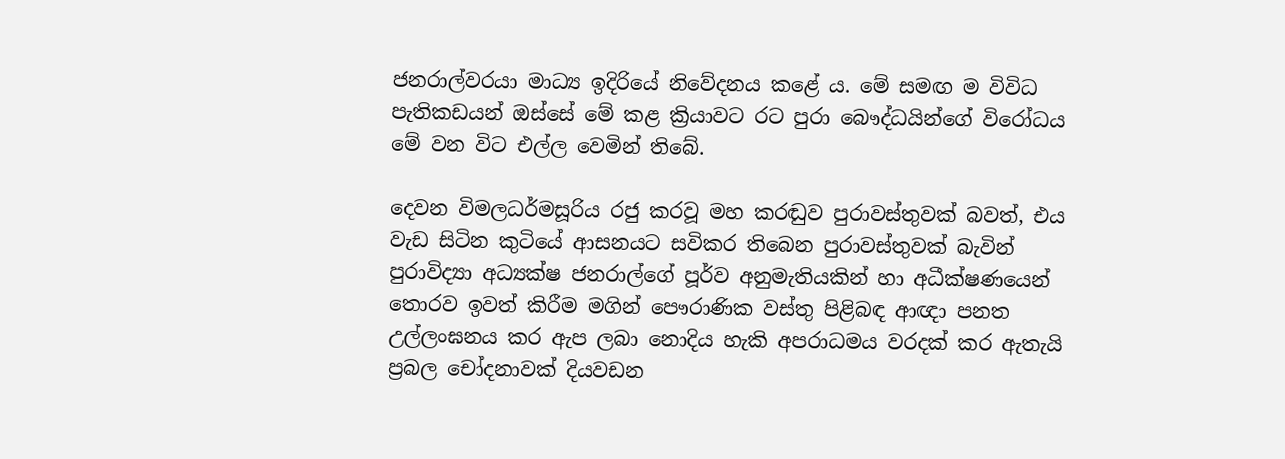ජනරාල්වරයා මාධ්‍ය ඉදිරියේ නිවේදනය කළේ ය. මේ සමඟ ම විවිධ පැතිකඩයන් ඔස්සේ මේ කළ ක්‍රියාවට රට පුරා බෞද්ධයින්ගේ විරෝධය මේ වන විට එල්ල වෙමින් තිබේ.

දෙවන විමලධර්මසූරිය රජු කරවූ මහ කරඬුව පුරාවස්තුවක් බවත්, එය වැඩ සිටින කුටියේ ආසනයට සවිකර තිබෙන පුරාවස්තුවක් බැවින් පුරාවිද්‍යා අධ්‍යක්ෂ ජනරාල්ගේ පූර්ව අනුමැතියකින් හා අධීක්ෂණයෙන් තොරව ඉවත් කිරීම මගින් පෞරාණික වස්තු පිළිබඳ ආඥා පනත උල්ලංඝනය කර ඇප ලබා නොදිය හැකි අපරාධමය වරදක් කර ඇතැයි ප්‍රබල චෝදනාවක් දියවඩන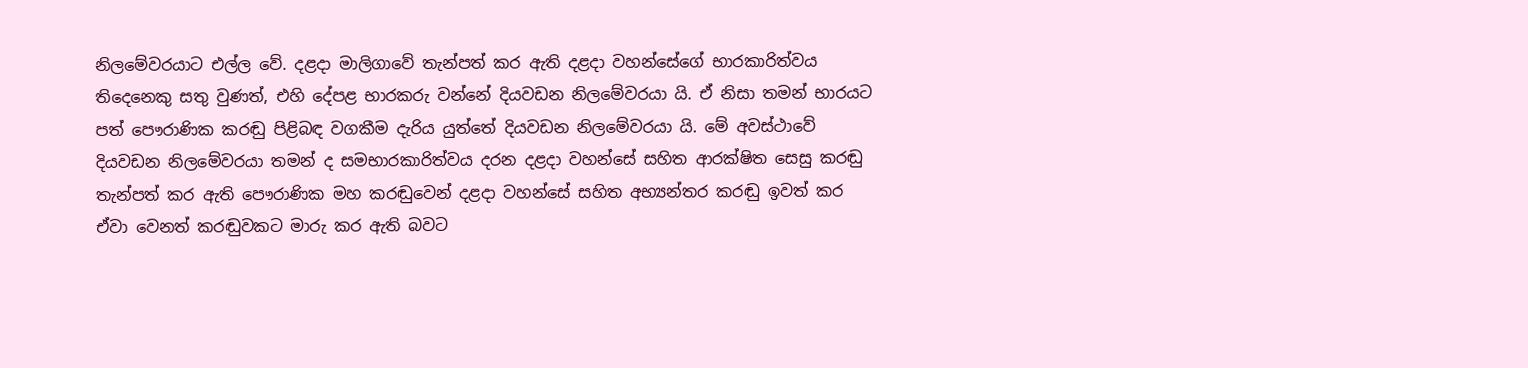නිලමේවරයාට එල්ල වේ. දළදා මාලිගාවේ තැන්පත් කර ඇති දළදා වහන්සේගේ භාරකාරිත්වය තිදෙනෙකු සතු වුණත්, එහි දේපළ භාරකරු වන්නේ දියවඩන නිලමේවරයා යි. ඒ නිසා තමන් භාරයට පත් පෞරාණික කරඬු පිළිබඳ වගකීම දැරිය යුත්තේ දියවඩන නිලමේවරයා යි. මේ අවස්ථාවේ දියවඩන නිලමේවරයා තමන් ද සමභාරකාරිත්වය දරන දළදා වහන්සේ සහිත ආරක්ෂිත සෙසු කරඬු තැන්පත් කර ඇති පෞරාණික මහ කරඬුවෙන් දළදා වහන්සේ සහිත අභ්‍යන්තර කරඬු ඉවත් කර ඒවා වෙනත් කරඬුවකට මාරු කර ඇති බවට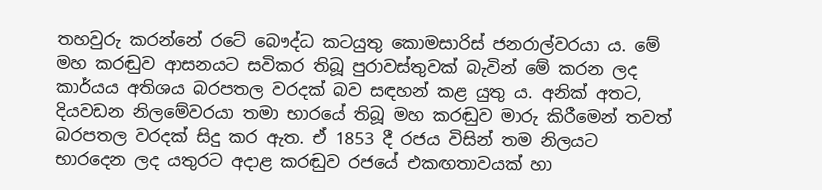තහවුරු කරන්නේ රටේ බෞද්ධ කටයුතු කොමසාරිස් ජනරාල්වරයා ය. මේ මහ කරඬුව ආසනයට සවිකර තිබූ පුරාවස්තුවක් බැවින් මේ කරන ලද කාර්යය අතිශය බරපතල වරදක් බව සඳහන් කළ යුතු ය. අනික් අතට, දියවඩන නිලමේවරයා තමා භාරයේ තිබූ මහ කරඬුව මාරු කිරීමෙන් තවත් බරපතල වරදක් සිදු කර ඇත. ඒ 1853 දී රජය විසින් තම නිලයට භාරදෙන ලද යතුරට අදාළ කරඬුව රජයේ එකඟතාවයක් හා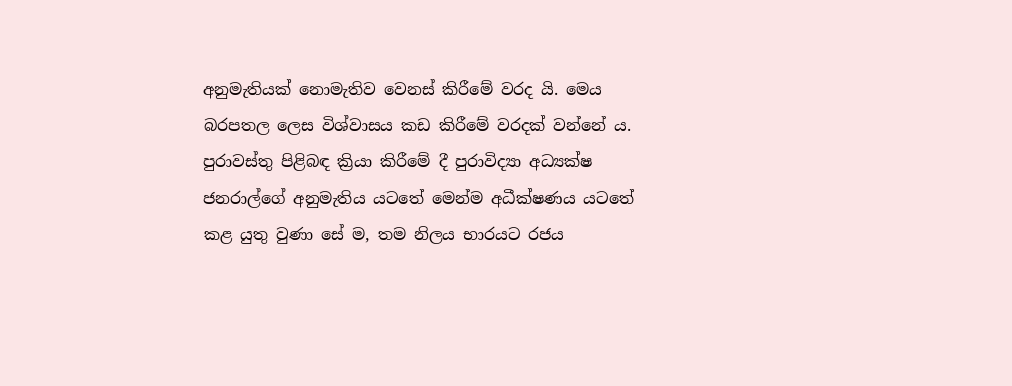අනුමැතියක් නොමැතිව වෙනස් කිරීමේ වරද යි. මෙය බරපතල ලෙස විශ්වාසය කඩ කිරීමේ වරදක් වන්නේ ය. පුරාවස්තු පිළිබඳ ක්‍රියා කිරීමේ දී පුරාවිද්‍යා අධ්‍යක්ෂ ජනරාල්ගේ අනුමැතිය යටතේ මෙන්ම අධීක්ෂණය යටතේ කළ යුතු වුණා සේ ම, තම නිලය භාරයට රජය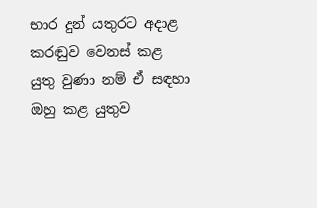භාර දුන් යතුරට අදාළ කරඬුව වෙනස් කළ යුතු වුණා නම් ඒ සඳහා ඔහු කළ යුතුව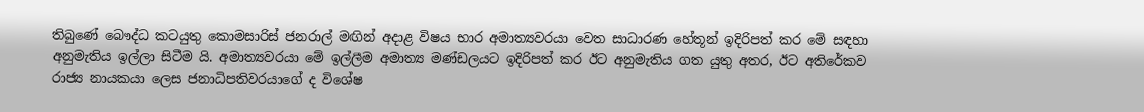තිබුණේ බෞද්ධ කටයුතු කොමසාරිස් ජනරාල් මඟින් අදාළ විෂය භාර අමාත්‍යවරයා වෙත සාධාරණ හේතූන් ඉදිරිපත් කර මේ සඳහා අනුමැතිය ඉල්ලා සිටීම යි. අමාත්‍යවරයා මේ ඉල්ලීම අමාත්‍ය මණ්ඩලයට ඉදිරිපත් කර ඊට අනුමැතිය ගත යුතු අතර, ඊට අතිරේකව රාජ්‍ය නායකයා ලෙස ජනාධිපතිවරයාගේ ද විශේෂ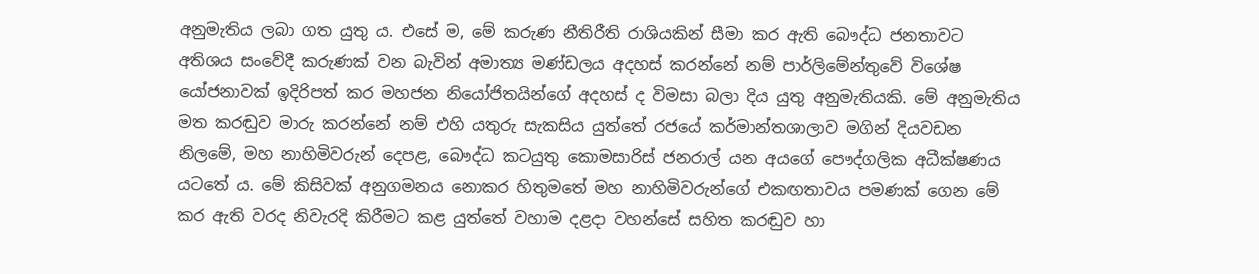අනුමැතිය ලබා ගත යුතු ය. එසේ ම, මේ කරුණ නීතිරීති රාශියකින් සීමා කර ඇති බෞද්ධ ජනතාවට අතිශය සංවේදී කරුණක් වන බැවින් අමාත්‍ය මණ්ඩලය අදහස් කරන්නේ නම් පාර්ලිමේන්තුවේ විශේෂ යෝජනාවක් ඉදිරිපත් කර මහජන නියෝජිතයින්ගේ අදහස් ද විමසා බලා දිය යුතු අනුමැතියකි. මේ අනුමැතිය මත කරඬුව මාරු කරන්නේ නම් එහි යතුරු සැකසිය යුත්තේ රජයේ කර්මාන්තශාලාව මගින් දියවඩන නිලමේ, මහ නාහිමිවරුන් දෙපළ, බෞද්ධ කටයුතු කොමසාරිස් ජනරාල් යන අයගේ පෞද්ගලික අධීක්ෂණය යටතේ ය. මේ කිසිවක් අනුගමනය නොකර හිතුමතේ මහ නාහිමිවරුන්ගේ එකඟතාවය පමණක් ගෙන මේ කර ඇති වරද නිවැරදි කිරීමට කළ යුත්තේ වහාම දළදා වහන්සේ සහිත කරඬුව හා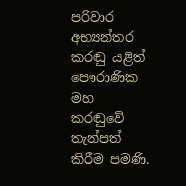පරිවාර අභ්‍යන්තර කරඬු යළිත් පෞරාණික මහ කරඬුවේ තැන්පත් කිරීම පමණි.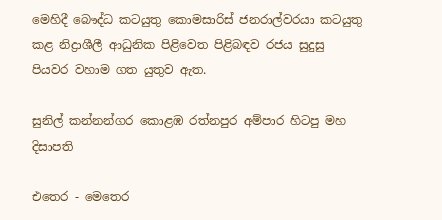මෙහිදී බෞද්ධ කටයුතු කොමසාරිස් ජනරාල්වරයා කටයුතු කළ නිද්‍රාශීලී ආධුනික පිළිවෙත පිළිබඳව රජය සුදුසු පියවර වහාම ගත යුතුව ඇත.

සුනිල් කන්නන්ගර කොළඹ රත්නපුර අම්පාර හිටපු මහ දිසාපති

එතෙර - මෙතෙර